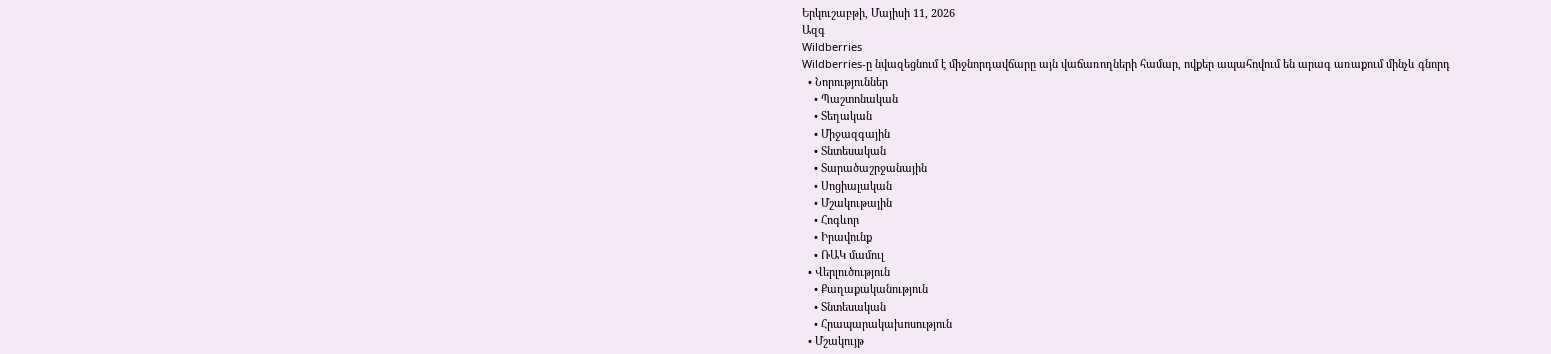Երկուշաբթի, Մայիսի 11, 2026
Ազգ
Wildberries
Wildberries-ը նվազեցնում է միջնորդավճարը այն վաճառողների համար, ովքեր ապահովում են արագ առաքում մինչև գնորդ
  • Նորություններ
    • Պաշտոնական
    • Տեղական
    • Միջազգային
    • Տնտեսական
    • Տարածաշրջանային
    • Սոցիալական
    • Մշակութային
    • Հոգևոր
    • Իրավունք
    • ՌԱԿ մամուլ
  • Վերլուծություն
    • Քաղաքականություն
    • Տնտեսական
    • Հրապարակախոսություն
  • Մշակույթ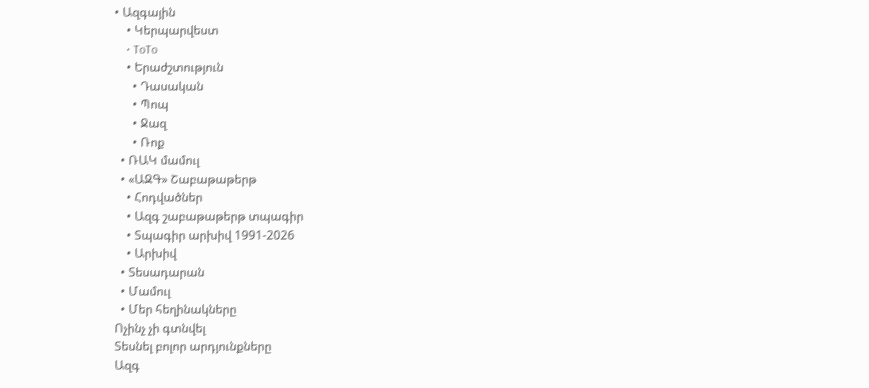• Ազգային
    • Կերպարվեստ
    • ToTo
    • Երաժշտություն
      • Դասական
      • Պոպ
      • Ջազ
      • Ռոք
  • ՌԱԿ մամուլ
  • «ԱԶԳ» Շաբաթաթերթ
    • Հոդվածներ
    • Ազգ շաբաթաթերթ տպագիր
    • Տպագիր արխիվ 1991-2026
    • Արխիվ
  • Տեսադարան
  • Մամուլ
  • Մեր հեղինակները
Ոչինչ չի գտնվել
Տեսնել բոլոր արդյունքները
Ազգ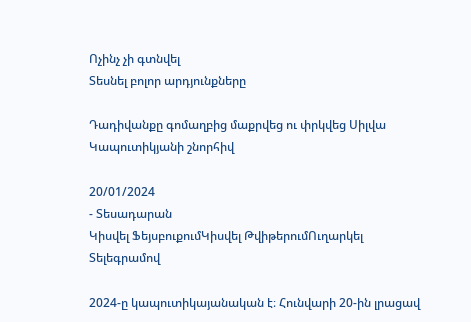Ոչինչ չի գտնվել
Տեսնել բոլոր արդյունքները

Դադիվանքը գոմաղբից մաքրվեց ու փրկվեց Սիլվա Կապուտիկյանի շնորհիվ

20/01/2024
- Տեսադարան
Կիսվել ՖեյսբուքումԿիսվել ԹվիթերումՈւղարկել Տելեգրամով

2024-ը կապուտիկայանական է։ Հունվարի 20-ին լրացավ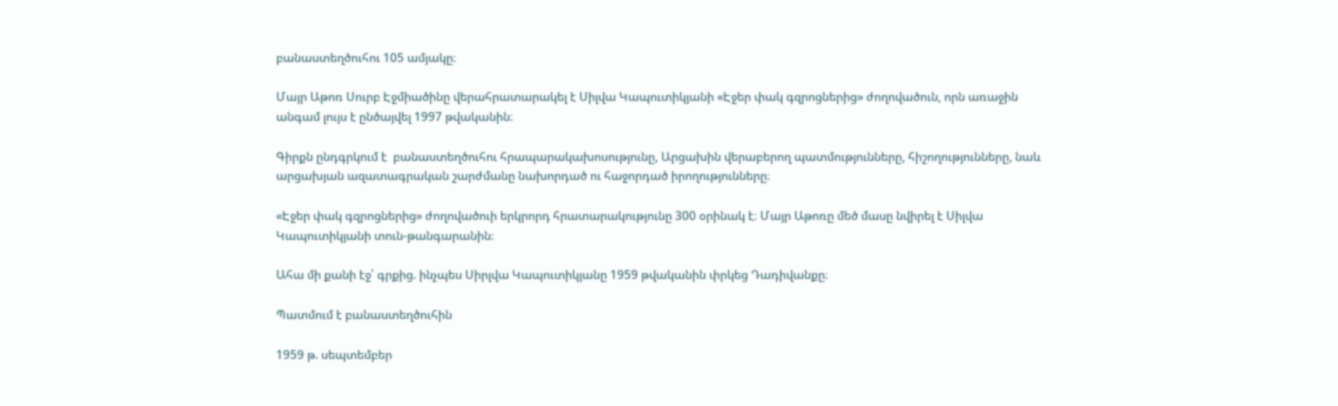բանաստեղծուհու 105 ամյակը։

Մայր Աթոռ Սուրբ Էջմիածինը վերահրատարակել է Սիլվա Կապուտիկյանի «Էջեր փակ գզրոցներից» ժողովածուն, որն առաջին անգամ լույս է ընծայվել 1997 թվականին։

Գիրքն ընդգրկում է  բանաստեղծուհու հրապարակախոսությունը, Արցախին վերաբերող պատմությունները, հիշողությունները, նաև արցախյան ազատագրական շարժմանը նախորդած ու հաջորդած իրողությունները։

«Էջեր փակ գզրոցներից» ժողովածուի երկրորդ հրատարակությունը 300 օրինակ է։ Մայր Աթոռը մեծ մասը նվիրել է Սիլվա Կապուտիկյանի տուն-թանգարանին։

Ահա մի քանի էջ՝ գրքից. ինչպես Սիրլվա Կապուտիկյանը 1959 թվականին փրկեց Դադիվանքը։

Պատմում է բանաստեղծուհին

1959 թ. սեպտեմբեր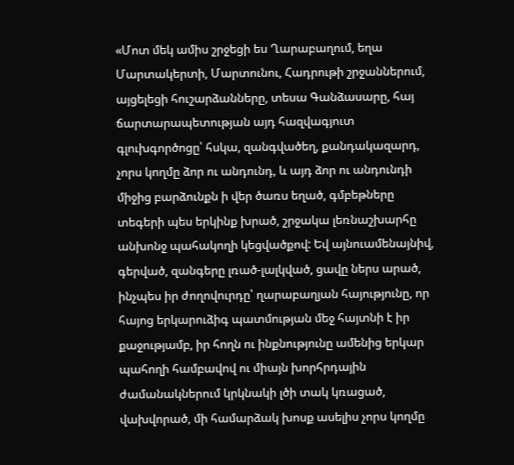«Մոտ մեկ ամիս շրջեցի ես Ղարաբաղում, եղա Մարտակերտի, Մարտունու, Հադրութի շրջաններում, այցելեցի հուշարձանները, տեսա Գանձասարը, հայ ճարտարապետության այդ հազվագյուտ գլուխգործոցը՝ հսկա, զանգվածեղ, քանդակազարդ, չորս կողմը ձոր ու անդունդ, և այդ ձոր ու անդունդի միջից բարձունքն ի վեր ծառս եղած, գմբեթները տեգերի պես երկինք խրած, շրջակա լեռնաշխարհը անխոնջ պահակողի կեցվածքով: Եվ այնուամենայնիվ, գերված, զանգերը լռած-լալկված, ցավը ներս արած, ինչպես իր ժողովուրդը՝ ղարաբաղյան հայությունը, որ հայոց երկարուձիգ պատմության մեջ հայտնի է իր քաջությամբ, իր հողն ու ինքնությունը ամենից երկար պահողի համբավով ու միայն խորհրդային ժամանակներում կրկնակի լծի տակ կռացած, վախվորած, մի համարձակ խոսք ասելիս չորս կողմը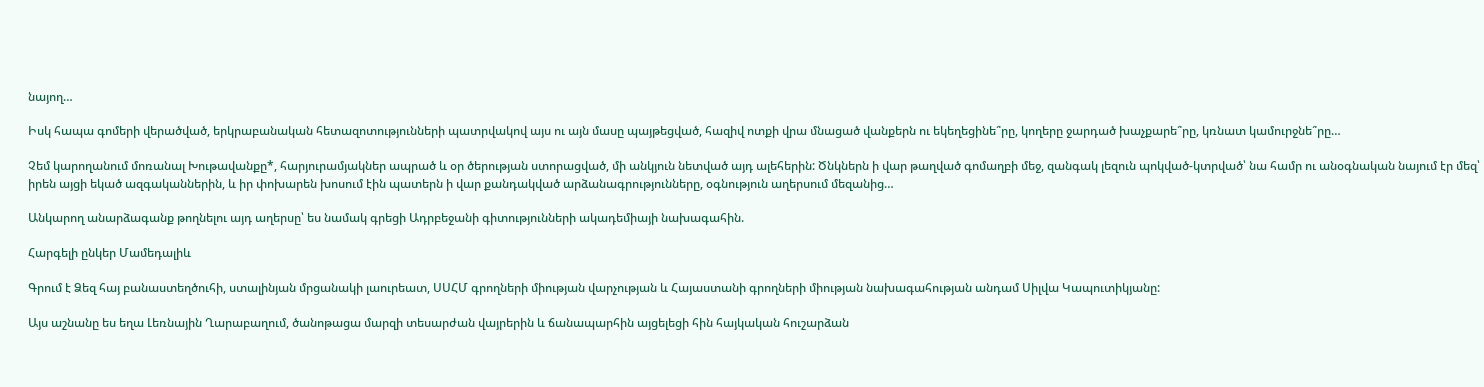նայող…

Իսկ հապա գոմերի վերածված, երկրաբանական հետազոտությունների պատրվակով այս ու այն մասը պայթեցված, հազիվ ոտքի վրա մնացած վանքերն ու եկեղեցինե՞րը, կողերը ջարդած խաչքարե՞րը, կռնատ կամուրջնե՞րը…

Չեմ կարողանում մոռանալ Խութավանքը*, հարյուրամյակներ ապրած և օր ծերության ստորացված, մի անկյուն նետված այդ ալեհերին: Ծնկներն ի վար թաղված գոմաղբի մեջ, զանգակ լեզուն պոկված-կտրված՝ նա համր ու անօգնական նայում էր մեզ՝ իրեն այցի եկած ազգականներին, և իր փոխարեն խոսում էին պատերն ի վար քանդակված արձանագրությունները, օգնություն աղերսում մեզանից…

Անկարող անարձագանք թողնելու այդ աղերսը՝ ես նամակ գրեցի Ադրբեջանի գիտությունների ակադեմիայի նախագահին.

Հարգելի ընկեր Մամեդալիև

Գրում է Ձեզ հայ բանաստեղծուհի, ստալինյան մրցանակի լաուրեատ, ՍՍՀՄ գրողների միության վարչության և Հայաստանի գրողների միության նախագահության անդամ Սիլվա Կապուտիկյանը:

Այս աշնանը ես եղա Լեռնային Ղարաբաղում, ծանոթացա մարզի տեսարժան վայրերին և ճանապարհին այցելեցի հին հայկական հուշարձան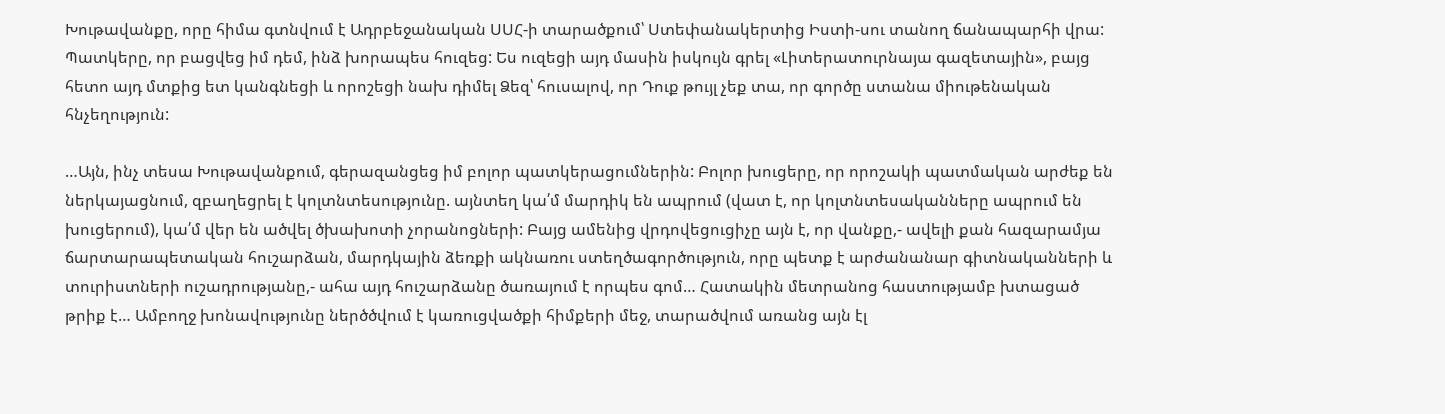Խութավանքը, որը հիմա գտնվում է Ադրբեջանական ՍՍՀ-ի տարածքում՝ Ստեփանակերտից Իստի-սու տանող ճանապարհի վրա: Պատկերը, որ բացվեց իմ դեմ, ինձ խորապես հուզեց: Ես ուզեցի այդ մասին իսկույն գրել «Լիտերատուրնայա գազետային», բայց հետո այդ մտքից ետ կանգնեցի և որոշեցի նախ դիմել Ձեզ՝ հուսալով, որ Դուք թույլ չեք տա, որ գործը ստանա միութենական հնչեղություն:

…Այն, ինչ տեսա Խութավանքում, գերազանցեց իմ բոլոր պատկերացումներին: Բոլոր խուցերը, որ որոշակի պատմական արժեք են ներկայացնում, զբաղեցրել է կոլտնտեսությունը. այնտեղ կա՛մ մարդիկ են ապրում (վատ է, որ կոլտնտեսականները ապրում են խուցերում), կա՛մ վեր են ածվել ծխախոտի չորանոցների: Բայց ամենից վրդովեցուցիչը այն է, որ վանքը,- ավելի քան հազարամյա ճարտարապետական հուշարձան, մարդկային ձեռքի ակնառու ստեղծագործություն, որը պետք է արժանանար գիտնականների և տուրիստների ուշադրությանը,- ահա այդ հուշարձանը ծառայում է որպես գոմ… Հատակին մետրանոց հաստությամբ խտացած թրիք է… Ամբողջ խոնավությունը ներծծվում է կառուցվածքի հիմքերի մեջ, տարածվում առանց այն էլ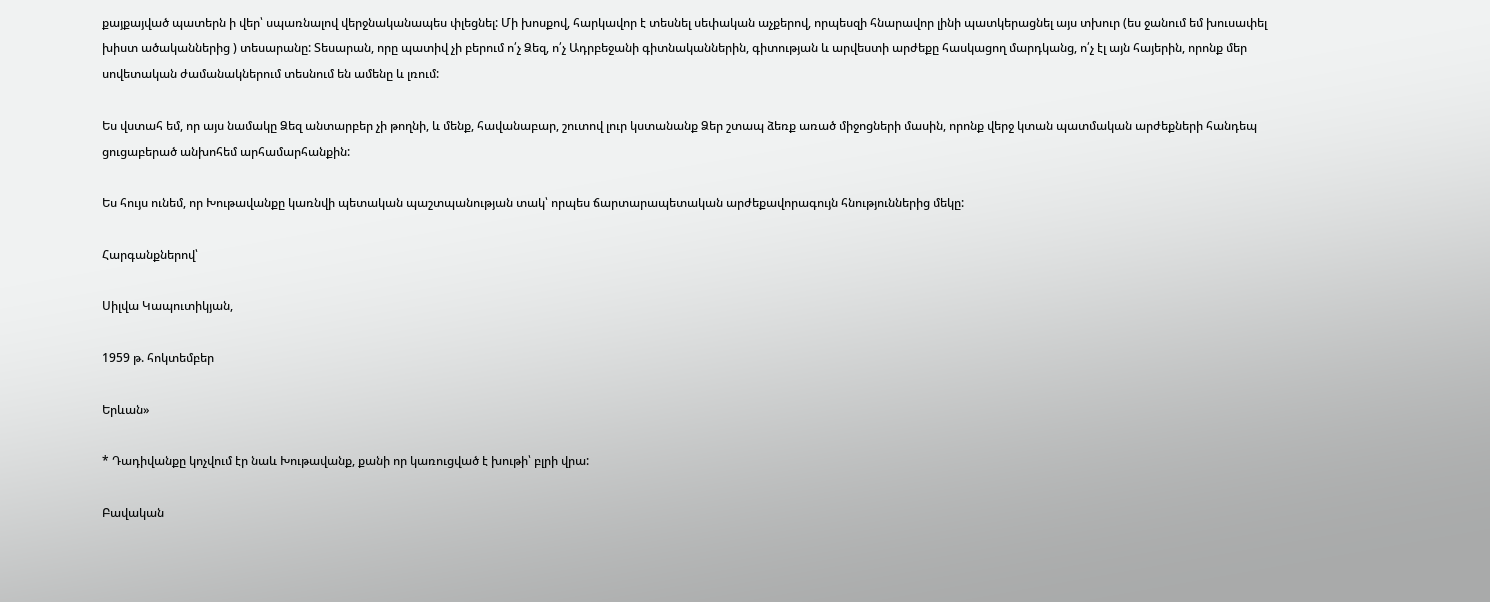քայքայված պատերն ի վեր՝ սպառնալով վերջնականապես փլեցնել: Մի խոսքով, հարկավոր է տեսնել սեփական աչքերով, որպեսզի հնարավոր լինի պատկերացնել այս տխուր (ես ջանում եմ խուսափել խիստ ածականներից ) տեսարանը: Տեսարան, որը պատիվ չի բերում ո՛չ Ձեզ, ո՛չ Ադրբեջանի գիտնականներին, գիտության և արվեստի արժեքը հասկացող մարդկանց, ո՛չ էլ այն հայերին, որոնք մեր սովետական ժամանակներում տեսնում են ամենը և լռում:

Ես վստահ եմ, որ այս նամակը Ձեզ անտարբեր չի թողնի, և մենք, հավանաբար, շուտով լուր կստանանք Ձեր շտապ ձեռք առած միջոցների մասին, որոնք վերջ կտան պատմական արժեքների հանդեպ ցուցաբերած անխոհեմ արհամարհանքին:

Ես հույս ունեմ, որ Խութավանքը կառնվի պետական պաշտպանության տակ՝ որպես ճարտարապետական արժեքավորագույն հնություններից մեկը:

Հարգանքներով՝

Սիլվա Կապուտիկյան,

1959 թ. հոկտեմբեր

Երևան»

* Դադիվանքը կոչվում էր նաև Խութավանք, քանի որ կառուցված է խութի՝ բլրի վրա:

Բավական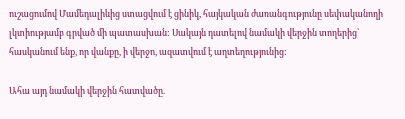ուշացումով Մամեդալիևից ստացվում է ցինիկ, հայկական ժառանգությունը սեփականողի լկտիությամբ գրված մի պատասխան: Սակայն դատելով նամակի վերջին տողերից՝ հասկանում ենք, որ վանքը, ի վերջո, ազատվում է աղտեղությունից:

Ահա այդ նամակի վերջին հատվածը.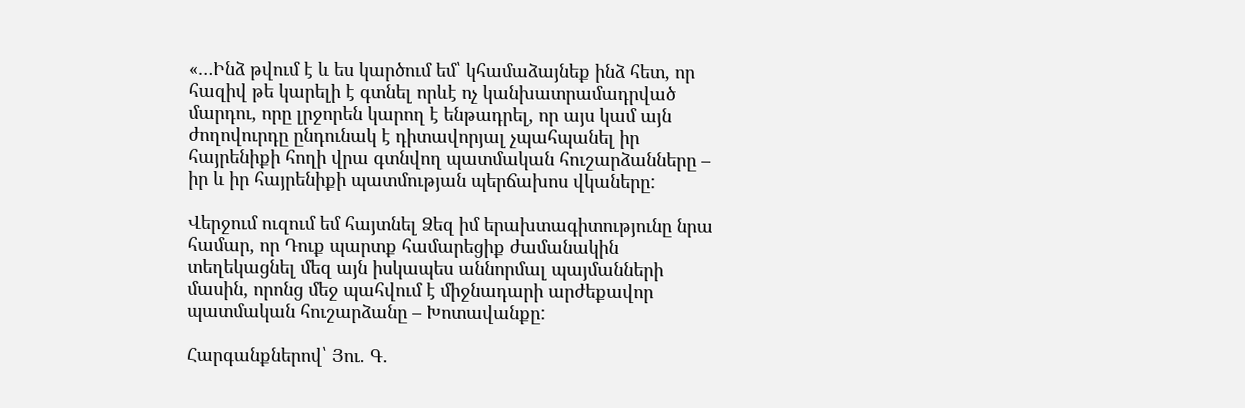«…Ինձ թվում է և ես կարծում եմ՝ կհամաձայնեք ինձ հետ, որ հազիվ թե կարելի է գտնել որևէ ոչ կանխատրամադրված մարդու, որը լրջորեն կարող է ենթադրել, որ այս կամ այն ժողովուրդը ընդունակ է դիտավորյալ չպահպանել իր հայրենիքի հողի վրա գտնվող պատմական հուշարձանները – իր և իր հայրենիքի պատմության պերճախոս վկաները:

Վերջում ուզում եմ հայտնել Ձեզ իմ երախտագիտությունը նրա համար, որ Դուք պարտք համարեցիք ժամանակին տեղեկացնել մեզ այն իսկապես աննորմալ պայմանների մասին, որոնց մեջ պահվում է միջնադարի արժեքավոր պատմական հուշարձանը – Խոտավանքը:

Հարգանքներով՝ Յու. Գ.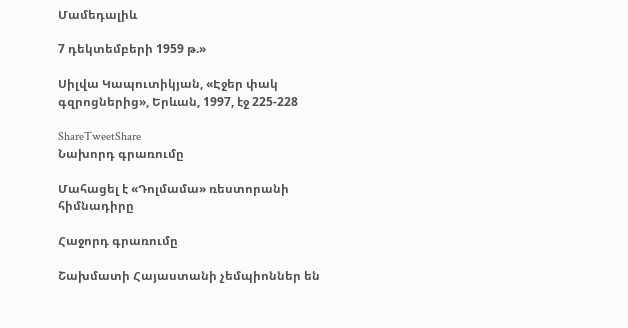Մամեդալիև

7 դեկտեմբերի 1959 թ.»

Սիլվա Կապուտիկյան, «Էջեր փակ գզրոցներից», Երևան, 1997, էջ 225-228

ShareTweetShare
Նախորդ գրառումը

Մահացել է «Դոլմամա» ռեստորանի հիմնադիրը

Հաջորդ գրառումը

Շախմատի Հայաստանի չեմպիոններ են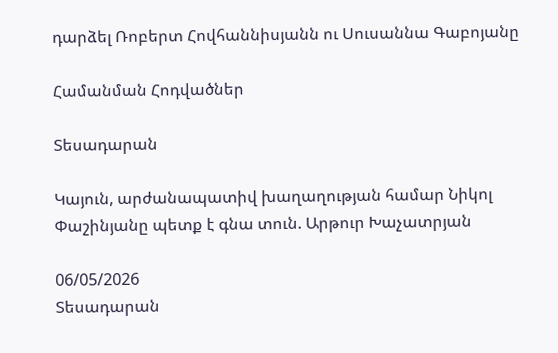դարձել Ռոբերտ Հովհաննիսյանն ու Սուսաննա Գաբոյանը

Համանման Հոդվածներ

Տեսադարան

Կայուն, արժանապատիվ խաղաղության համար Նիկոլ Փաշինյանը պետք է գնա տուն. Արթուր Խաչատրյան

06/05/2026
Տեսադարան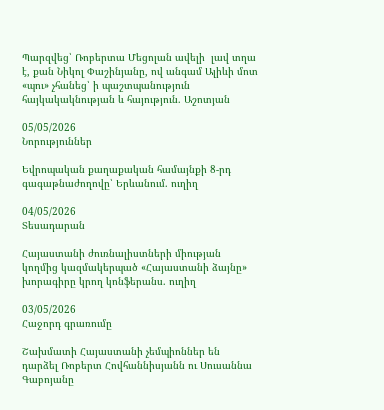Պարզվեց՝ Ռոբերտա Մեցոլան ավելի  լավ տղա է, քան Նիկոլ Փաշինյանը, ով անգամ Ալիևի մոտ «պու» չհանեց՝ ի պաշտպանություն հայկակակնության և հայություն. Աշոտյան

05/05/2026
Նորություններ

Եվրոպական քաղաքական համայնքի 8-րդ գագաթնաժողովը՝ Երևանում. ուղիղ

04/05/2026
Տեսադարան

Հայաստանի ժուռնալիստների միության կողմից կազմակերպած «Հայաստանի ձայնը» խորագիրը կրող կոնֆերանս. ուղիղ

03/05/2026
Հաջորդ գրառումը

Շախմատի Հայաստանի չեմպիոններ են դարձել Ռոբերտ Հովհաննիսյանն ու Սուսաննա Գաբոյանը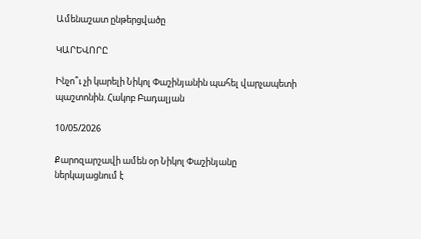Ամենաշատ ընթերցվածը

ԿԱՐԵՎՈՐԸ

Ինչո՞ւ չի կարելի Նիկոլ Փաշինյանին պահել վարչապետի պաշտոնին. Հակոբ Բադալյան

10/05/2026

Քարոզարշավի ամեն օր Նիկոլ Փաշինյանը ներկայացնում է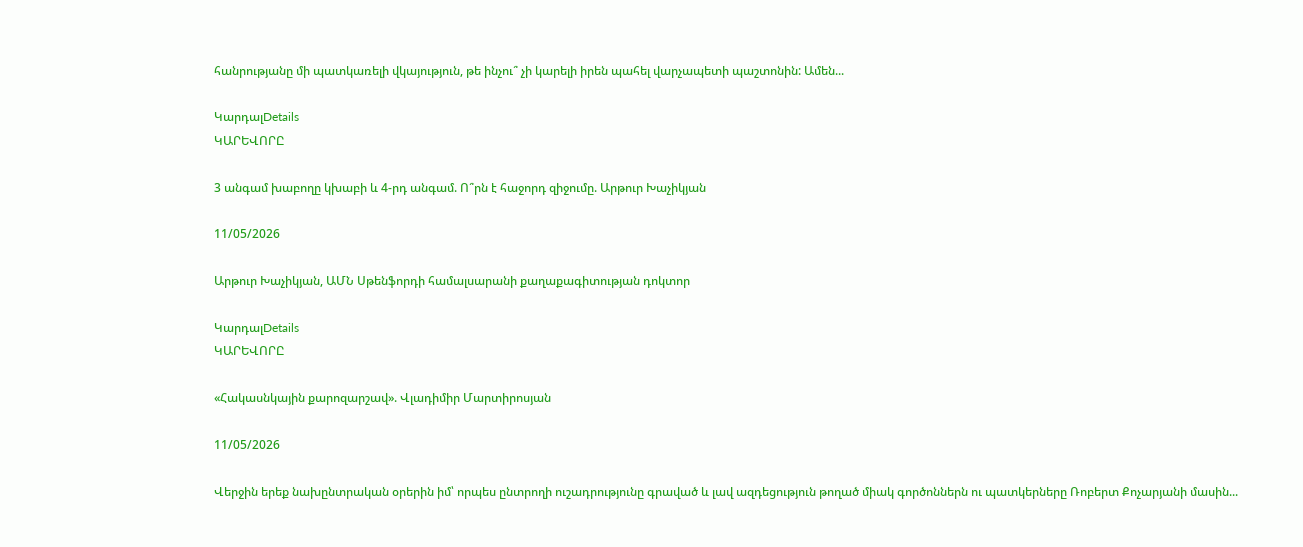հանրությանը մի պատկառելի վկայություն, թե ինչու՞ չի կարելի իրեն պահել վարչապետի պաշտոնին: Ամեն...

ԿարդալDetails
ԿԱՐԵՎՈՐԸ

3 անգամ խաբողը կխաբի և 4-րդ անգամ. Ո՞րն է հաջորդ զիջումը. Արթուր Խաչիկյան

11/05/2026

Արթուր Խաչիկյան, ԱՄՆ Սթենֆորդի համալսարանի քաղաքագիտության դոկտոր

ԿարդալDetails
ԿԱՐԵՎՈՐԸ

«Հակասնկային քարոզարշավ». Վլադիմիր Մարտիրոսյան

11/05/2026

Վերջին երեք նախընտրական օրերին իմ՝ որպես ընտրողի ուշադրությունը գրաված և լավ ազդեցություն թողած միակ գործոններն ու պատկերները Ռոբերտ Քոչարյանի մասին...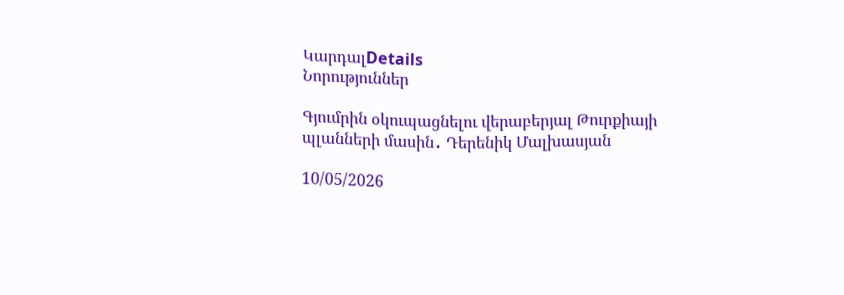ԿարդալDetails
Նորություններ

Գյումրին օկուպացնելու վերաբերյալ Թուրքիայի պլանների մասին․ Դերենիկ Մալխասյան

10/05/2026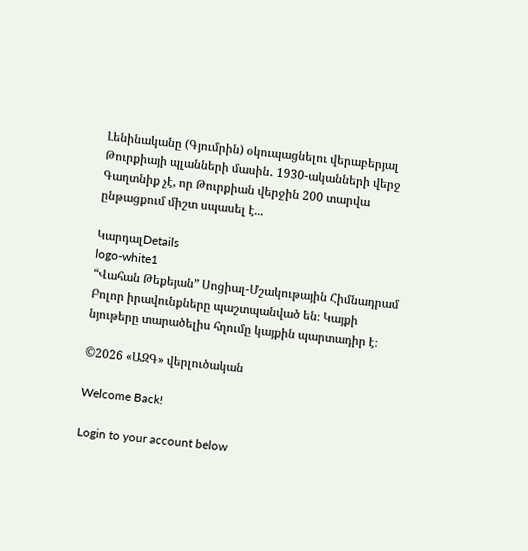Լենինականը (Գյումրին) օկուպացնելու վերաբերյալ Թուրքիայի պլանների մասին․ 1930-ականների վերջ Գաղտնիք չէ, որ Թուրքիան վերջին 200 տարվա ընթացքում միշտ սպասել է...

ԿարդալDetails
logo-white1
“Վահան Թեքեյան” Սոցիալ-Մշակութային Հիմնադրամ
Բոլոր իրավունքները պաշտպանված են։ Կայքի նյութերը տարածելիս հղումը կայքին պարտադիր է։

©2026 «ԱԶԳ» վերլուծական

Welcome Back!

Login to your account below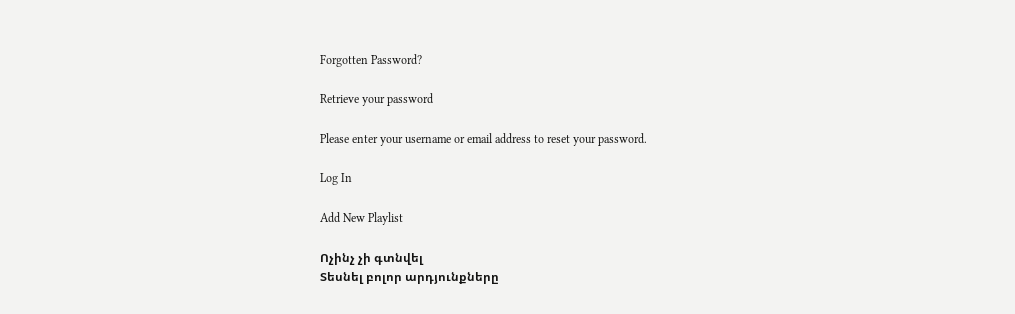Forgotten Password?

Retrieve your password

Please enter your username or email address to reset your password.

Log In

Add New Playlist

Ոչինչ չի գտնվել
Տեսնել բոլոր արդյունքները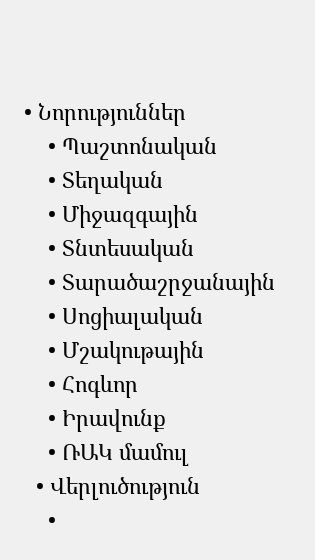• Նորություններ
    • Պաշտոնական
    • Տեղական
    • Միջազգային
    • Տնտեսական
    • Տարածաշրջանային
    • Սոցիալական
    • Մշակութային
    • Հոգևոր
    • Իրավունք
    • ՌԱԿ մամուլ
  • Վերլուծություն
    •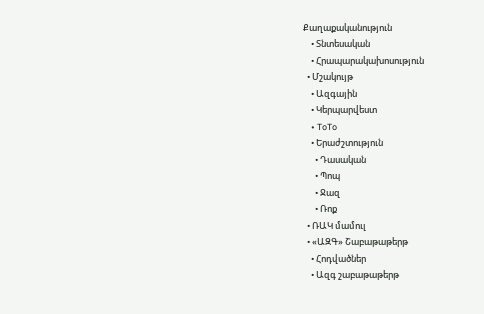Քաղաքականություն
    • Տնտեսական
    • Հրապարակախոսություն
  • Մշակույթ
    • Ազգային
    • Կերպարվեստ
    • ToTo
    • Երաժշտություն
      • Դասական
      • Պոպ
      • Ջազ
      • Ռոք
  • ՌԱԿ մամուլ
  • «ԱԶԳ» Շաբաթաթերթ
    • Հոդվածներ
    • Ազգ շաբաթաթերթ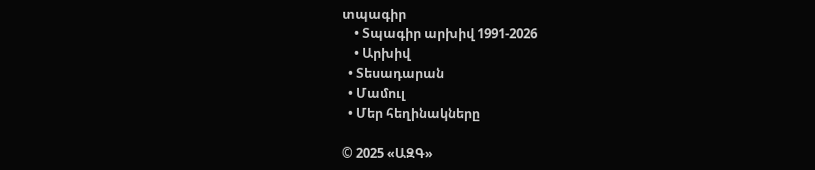տպագիր
    • Տպագիր արխիվ 1991-2026
    • Արխիվ
  • Տեսադարան
  • Մամուլ
  • Մեր հեղինակները

© 2025 «ԱԶԳ»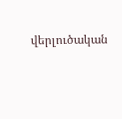վերլուծական